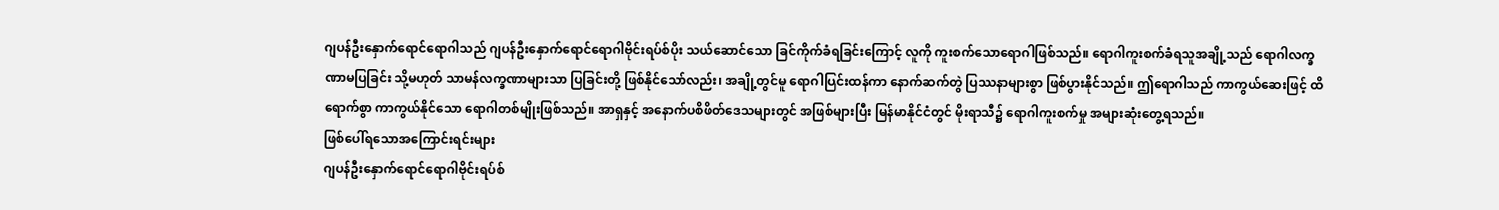ဂျပန်ဦးနှောက်ရောင်ရောဂါသည် ဂျပန်ဦးနှောက်ရောင်ရောဂါဗိုင်းရပ်စ်ပိုး သယ်ဆောင်သော ခြင်ကိုက်ခံရခြင်းကြောင့် လူကို ကူးစက်သောရောဂါဖြစ်သည်။ ရောဂါကူးစက်ခံရသူအချို့သည် ရောဂါလက္ခဏာမပြခြင်း သို့မဟုတ် သာမန်လက္ခဏာများသာ ပြခြင်းတို့ ဖြစ်နိုင်သော်လည်း၊ အချို့တွင်မူ ရောဂါပြင်းထန်ကာ နောက်ဆက်တွဲ ပြဿနာများစွာ ဖြစ်ပွားနိုင်သည်။ ဤရောဂါသည် ကာကွယ်ဆေးဖြင့် ထိရောက်စွာ ကာကွယ်နိုင်သော ရောဂါတစ်မျိုးဖြစ်သည်။ အာရှနှင့် အနောက်ပစိဖိတ်ဒေသများတွင် အဖြစ်များပြီး မြန်မာနိုင်ငံတွင် မိုးရာသီ၌ ရောဂါကူးစက်မှု အများဆုံးတွေ့ရသည်။
ဖြစ်ပေါ်ရသောအကြောင်းရင်းများ
ဂျပန်ဦးနှောက်ရောင်ရောဂါဗိုင်းရပ်စ်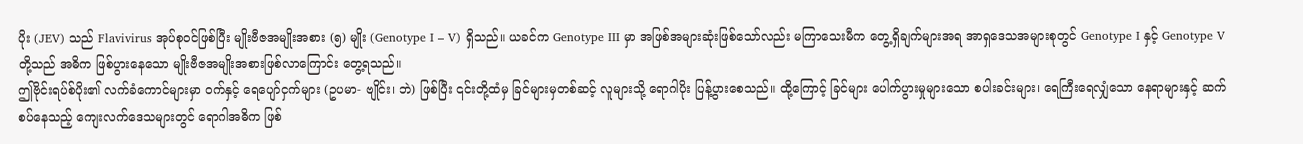ပိုး (JEV) သည် Flavivirus အုပ်စုဝင်ဖြစ်ပြီး မျိုးဗီဇအမျိုးအစား (၅) မျိုး (Genotype I – V) ရှိသည်။ ယခင်က Genotype III မှာ အဖြစ်အများဆုံးဖြစ်သော်လည်း မကြာသေးမီက တွေ့ရှိချက်များအရ အာရှဒေသအများစုတွင် Genotype I နှင့် Genotype V တို့သည် အဓိက ဖြစ်ပွားနေသော မျိုးဗီဇအမျိုးအစားဖြစ်လာကြောင်း တွေ့ရသည်။
ဤဗိုင်းရပ်စ်ပိုး၏ လက်ခံကောင်များမှာ ဝက်နှင့် ရေပျော်ငှက်များ (ဥပမာ- ဗျိုင်း၊ ဘဲ) ဖြစ်ပြီး ၎င်းတို့ထံမှ ခြင်များမှတစ်ဆင့် လူများသို့ ရောဂါပိုး ပြန့်ပွားစေသည်။ ထို့ကြောင့် ခြင်များ ပေါက်ပွားမှုများသော စပါးခင်းများ၊ ရေကြီးရေလျှံသော နေရာများနှင့် ဆက်စပ်နေသည့် ကျေးလက်ဒေသများတွင် ရောဂါအဓိက ဖြစ်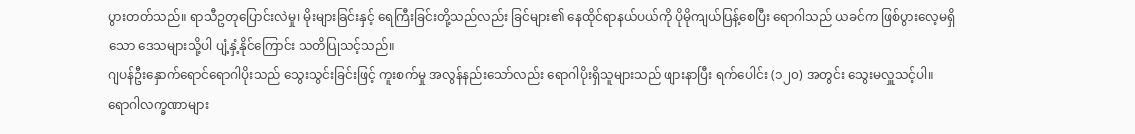ပွားတတ်သည်။ ရာသီဥတုပြောင်းလဲမှု၊ မိုးများခြင်းနှင့် ရေကြီးခြင်းတို့သည်လည်း ခြင်များ၏ နေထိုင်ရာနယ်ပယ်ကို ပိုမိုကျယ်ပြန့်စေပြီး ရောဂါသည် ယခင်က ဖြစ်ပွားလေ့မရှိသော ဒေသများသို့ပါ ပျံ့နှံ့နိုင်ကြောင်း သတိပြုသင့်သည်။
ဂျပန်ဦးနှောက်ရောင်ရောဂါပိုးသည် သွေးသွင်းခြင်းဖြင့် ကူးစက်မှု အလွန်နည်းသော်လည်း ရောဂါပိုးရှိသူများသည် ဖျားနာပြီး ရက်ပေါင်း (၁၂၀) အတွင်း သွေးမလှူသင့်ပါ။
ရောဂါလက္ခဏာများ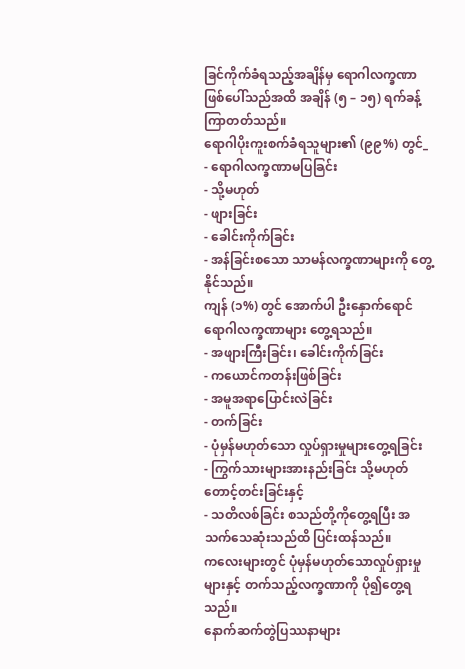ခြင်ကိုက်ခံရသည့်အချိန်မှ ရောဂါလက္ခဏာဖြစ်ပေါ်သည်အထိ အချိန် (၅ – ၁၅) ရက်ခန့် ကြာတတ်သည်။
ရောဂါပိုးကူးစက်ခံရသူများ၏ (၉၉%) တွင်_
- ရောဂါလက္ခဏာမပြခြင်း
- သို့မဟုတ်
- ဖျားခြင်း
- ခေါင်းကိုက်ခြင်း
- အန်ခြင်းစသော သာမန်လက္ခဏာများကို တွေ့နိုင်သည်။
ကျန် (၁%) တွင် အောက်ပါ ဦးနှောက်ရောင်ရောဂါလက္ခဏာများ တွေ့ရသည်။
- အဖျားကြီးခြင်း၊ ခေါင်းကိုက်ခြင်း
- ကယောင်ကတန်းဖြစ်ခြင်း
- အမူအရာပြောင်းလဲခြင်း
- တက်ခြင်း
- ပုံမှန်မဟုတ်သော လှုပ်ရှားမှုများတွေ့ရခြင်း
- ကြွက်သားများအားနည်းခြင်း သို့မဟုတ် တောင့်တင်းခြင်းနှင့်
- သတိလစ်ခြင်း စသည်တို့ကိုတွေ့ရပြီး အသက်သေဆုံးသည်ထိ ပြင်းထန်သည်။
ကလေးများတွင် ပုံမှန်မဟုတ်သောလှုပ်ရှားမှုများနှင့် တက်သည့်လက္ခဏာကို ပို၍တွေ့ရသည်။
နောက်ဆက်တွဲပြဿနာများ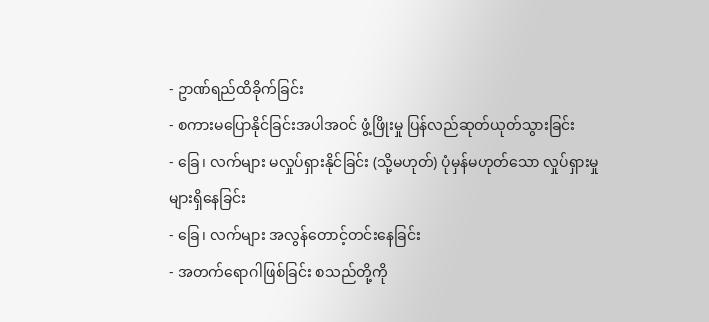- ဥာဏ်ရည်ထိခိုက်ခြင်း
- စကားမပြောနိုင်ခြင်းအပါအဝင် ဖွံ့ဖြိုးမှု ပြန်လည်ဆုတ်ယုတ်သွားခြင်း
- ခြေ၊ လက်များ မလှုပ်ရှားနိုင်ခြင်း (သို့မဟုတ်) ပုံမှန်မဟုတ်သော လှုပ်ရှားမှုများရှိနေခြင်း
- ခြေ၊ လက်များ အလွန်တောင့်တင်းနေခြင်း
- အတက်ရောဂါဖြစ်ခြင်း စသည်တို့ကို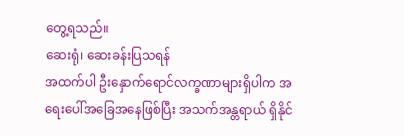တွေ့ရသည်။
ဆေးရုံ၊ ဆေးခန်းပြသရန်
အထက်ပါ ဦးနှောက်ရောင်လက္ခဏာများရှိပါက အရေးပေါ်အခြေအနေဖြစ်ပြီး အသက်အန္တရာယ် ရှိနိုင်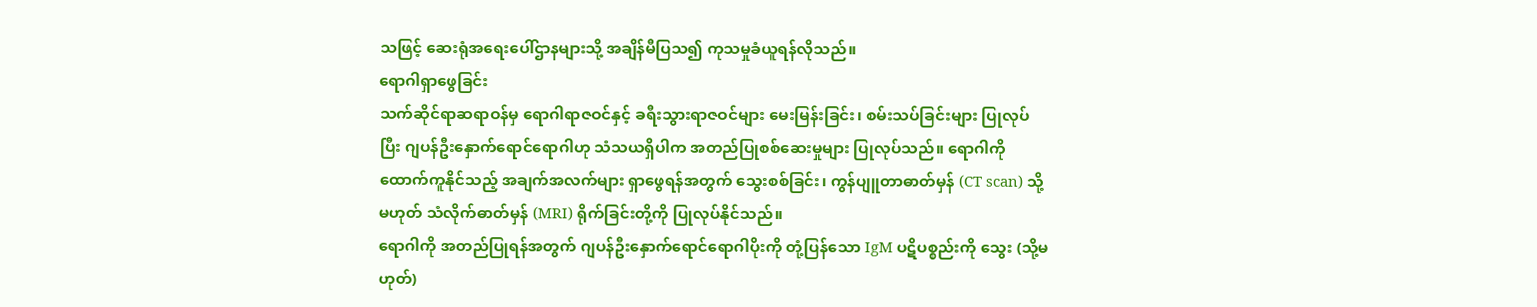သဖြင့် ဆေးရုံအရေးပေါ်ဌာနများသို့ အချိန်မီပြသ၍ ကုသမှုခံယူရန်လိုသည်။
ရောဂါရှာဖွေခြင်း
သက်ဆိုင်ရာဆရာဝန်မှ ရောဂါရာဇဝင်နှင့် ခရီးသွားရာဇဝင်များ မေးမြန်းခြင်း၊ စမ်းသပ်ခြင်းများ ပြုလုပ်ပြီး ဂျပန်ဦးနှောက်ရောင်ရောဂါဟု သံသယရှိပါက အတည်ပြုစစ်ဆေးမှုများ ပြုလုပ်သည်။ ရောဂါကို ထောက်ကူနိုင်သည့် အချက်အလက်များ ရှာဖွေရန်အတွက် သွေးစစ်ခြင်း၊ ကွန်ပျူတာဓာတ်မှန် (CT scan) သို့မဟုတ် သံလိုက်ဓာတ်မှန် (MRI) ရိုက်ခြင်းတို့ကို ပြုလုပ်နိုင်သည်။
ရောဂါကို အတည်ပြုရန်အတွက် ဂျပန်ဦးနှောက်ရောင်ရောဂါပိုးကို တုံ့ပြန်သော IgM ပဋိပစ္စည်းကို သွေး (သို့မဟုတ်)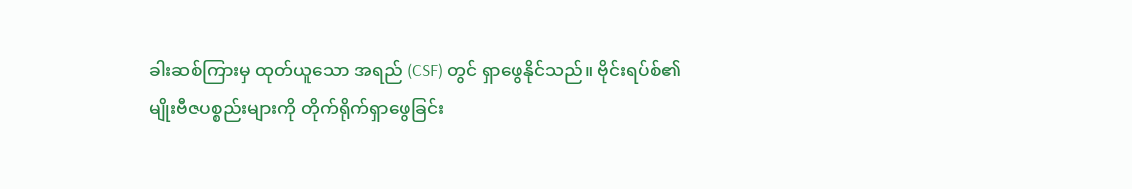ခါးဆစ်ကြားမှ ထုတ်ယူသော အရည် (CSF) တွင် ရှာဖွေနိုင်သည်။ ဗိုင်းရပ်စ်၏ မျိုးဗီဇပစ္စည်းများကို တိုက်ရိုက်ရှာဖွေခြင်း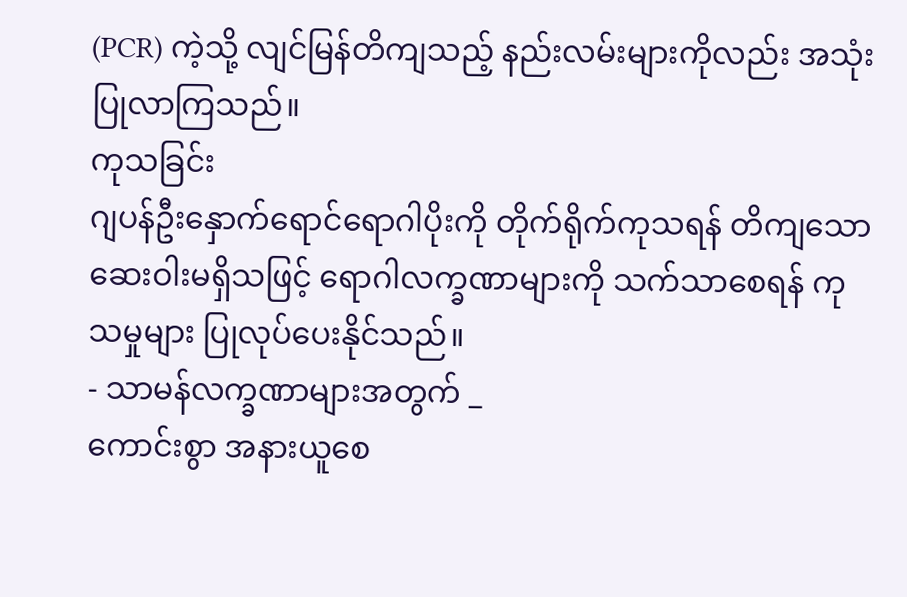(PCR) ကဲ့သို့ လျင်မြန်တိကျသည့် နည်းလမ်းများကိုလည်း အသုံးပြုလာကြသည်။
ကုသခြင်း
ဂျပန်ဦးနှောက်ရောင်ရောဂါပိုးကို တိုက်ရိုက်ကုသရန် တိကျသောဆေးဝါးမရှိသဖြင့် ရောဂါလက္ခဏာများကို သက်သာစေရန် ကုသမှုများ ပြုလုပ်ပေးနိုင်သည်။
- သာမန်လက္ခဏာများအတွက် _
ကောင်းစွာ အနားယူစေ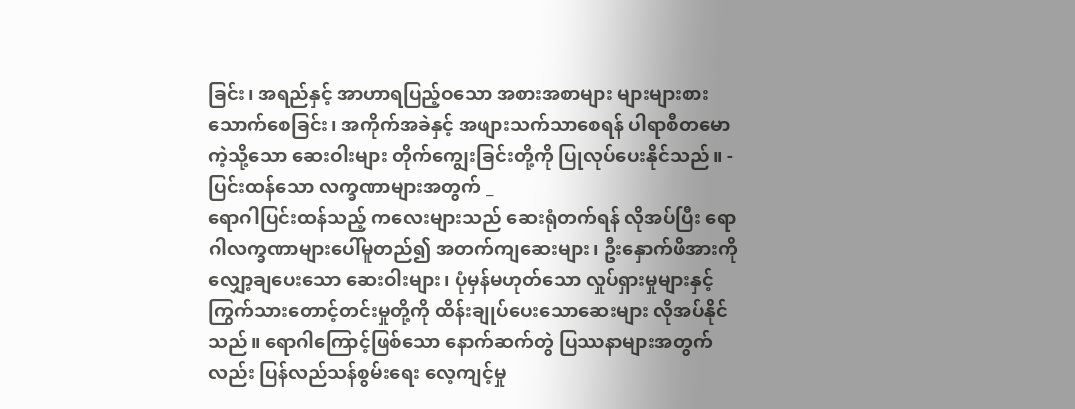ခြင်း၊ အရည်နှင့် အာဟာရပြည့်ဝသော အစားအစာများ များများစားသောက်စေခြင်း၊ အကိုက်အခဲနှင့် အဖျားသက်သာစေရန် ပါရာစီတမောကဲ့သို့သော ဆေးဝါးများ တိုက်ကျွေးခြင်းတို့ကို ပြုလုပ်ပေးနိုင်သည်။ - ပြင်းထန်သော လက္ခဏာများအတွက် _
ရောဂါပြင်းထန်သည့် ကလေးများသည် ဆေးရုံတက်ရန် လိုအပ်ပြီး ရောဂါလက္ခဏာများပေါ်မူတည်၍ အတက်ကျဆေးများ၊ ဦးနှောက်ဖိအားကို လျှော့ချပေးသော ဆေးဝါးများ၊ ပုံမှန်မဟုတ်သော လှုပ်ရှားမှုများနှင့် ကြွက်သားတောင့်တင်းမှုတို့ကို ထိန်းချုပ်ပေးသောဆေးများ လိုအပ်နိုင်သည်။ ရောဂါကြောင့်ဖြစ်သော နောက်ဆက်တွဲ ပြဿနာများအတွက်လည်း ပြန်လည်သန်စွမ်းရေး လေ့ကျင့်မှု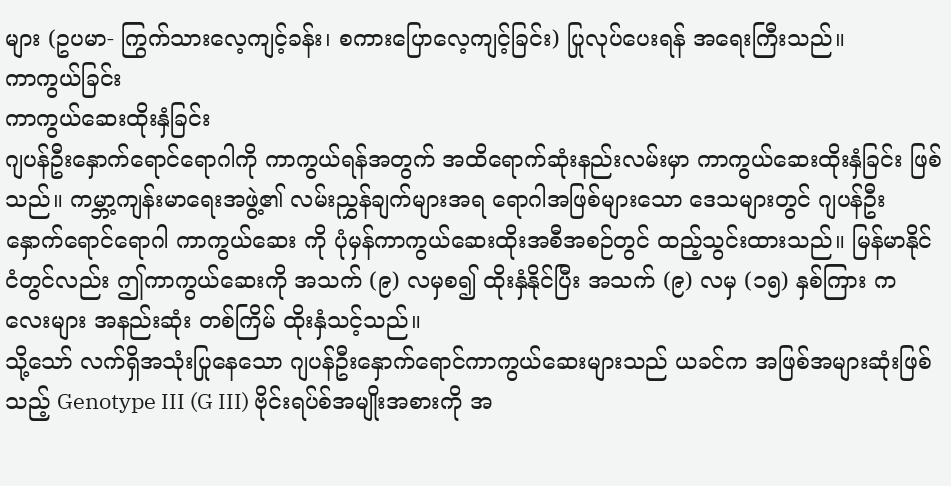များ (ဥပမာ- ကြွက်သားလေ့ကျင့်ခန်း၊ စကားပြောလေ့ကျင့်ခြင်း) ပြုလုပ်ပေးရန် အရေးကြီးသည်။
ကာကွယ်ခြင်း
ကာကွယ်ဆေးထိုးနှံခြင်း
ဂျပန်ဦးနှောက်ရောင်ရောဂါကို ကာကွယ်ရန်အတွက် အထိရောက်ဆုံးနည်းလမ်းမှာ ကာကွယ်ဆေးထိုးနှံခြင်း ဖြစ်သည်။ ကမ္ဘာ့ကျန်းမာရေးအဖွဲ့၏ လမ်းညွှန်ချက်များအရ ရောဂါအဖြစ်များသော ဒေသများတွင် ဂျပန်ဦးနှောက်ရောင်ရောဂါ ကာကွယ်ဆေး ကို ပုံမှန်ကာကွယ်ဆေးထိုးအစီအစဉ်တွင် ထည့်သွင်းထားသည်။ မြန်မာနိုင်ငံတွင်လည်း ဤကာကွယ်ဆေးကို အသက် (၉) လမှစ၍ ထိုးနှံနိုင်ပြီး အသက် (၉) လမှ (၁၅) နှစ်ကြား ကလေးများ အနည်းဆုံး တစ်ကြိမ် ထိုးနှံသင့်သည်။
သို့သော် လက်ရှိအသုံးပြုနေသော ဂျပန်ဦးနှောက်ရောင်ကာကွယ်ဆေးများသည် ယခင်က အဖြစ်အများဆုံးဖြစ်သည့် Genotype III (G III) ဗိုင်းရပ်စ်အမျိုးအစားကို အ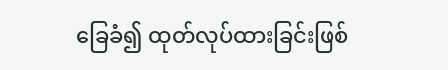ခြေခံ၍ ထုတ်လုပ်ထားခြင်းဖြစ်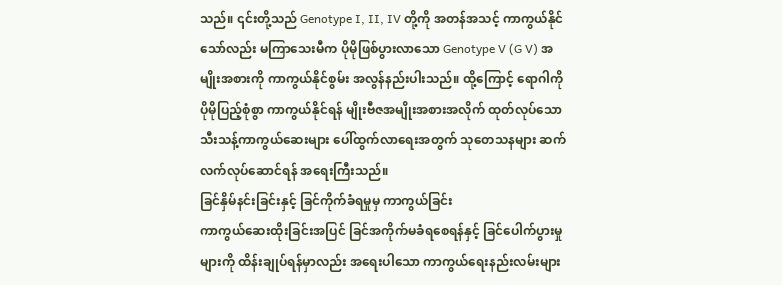သည်။ ၎င်းတို့သည် Genotype I, II, IV တို့ကို အတန်အသင့် ကာကွယ်နိုင်သော်လည်း မကြာသေးမီက ပိုမိုဖြစ်ပွားလာသော Genotype V (G V) အမျိုးအစားကို ကာကွယ်နိုင်စွမ်း အလွန်နည်းပါးသည်။ ထို့ကြောင့် ရောဂါကို ပိုမိုပြည့်စုံစွာ ကာကွယ်နိုင်ရန် မျိုးဗီဇအမျိုးအစားအလိုက် ထုတ်လုပ်သော သီးသန့်ကာကွယ်ဆေးများ ပေါ်ထွက်လာရေးအတွက် သုတေသနများ ဆက်လက်လုပ်ဆောင်ရန် အရေးကြီးသည်။
ခြင်နှိမ်နင်းခြင်းနှင့် ခြင်ကိုက်ခံရမှုမှ ကာကွယ်ခြင်း
ကာကွယ်ဆေးထိုးခြင်းအပြင် ခြင်အကိုက်မခံရစေရန်နှင့် ခြင်ပေါက်ပွားမှုများကို ထိန်းချုပ်ရန်မှာလည်း အရေးပါသော ကာကွယ်ရေးနည်းလမ်းများ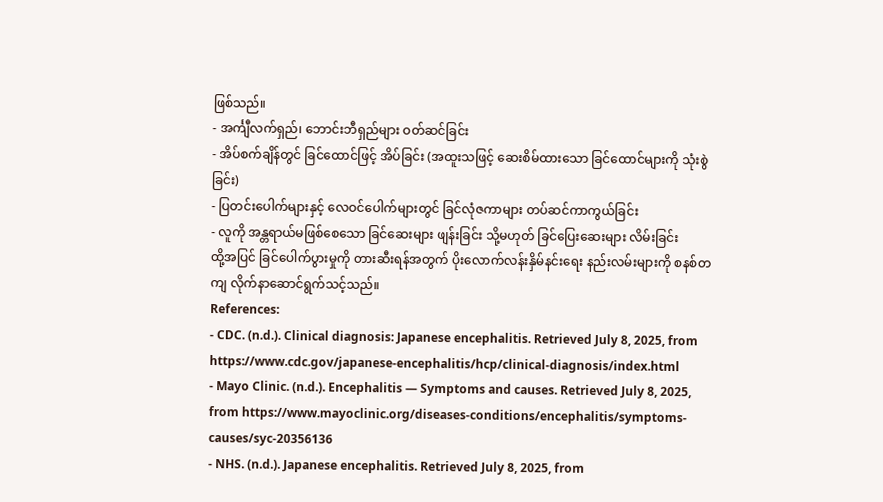ဖြစ်သည်။
- အင်္ကျီလက်ရှည်၊ ဘောင်းဘီရှည်များ ဝတ်ဆင်ခြင်း
- အိပ်စက်ချိန်တွင် ခြင်ထောင်ဖြင့် အိပ်ခြင်း (အထူးသဖြင့် ဆေးစိမ်ထားသော ခြင်ထောင်များကို သုံးစွဲခြင်း)
- ပြတင်းပေါက်များနှင့် လေဝင်ပေါက်များတွင် ခြင်လုံဇကာများ တပ်ဆင်ကာကွယ်ခြင်း
- လူကို အန္တရာယ်မဖြစ်စေသော ခြင်ဆေးများ ဖျန်းခြင်း သို့မဟုတ် ခြင်ပြေးဆေးများ လိမ်းခြင်း
ထို့အပြင် ခြင်ပေါက်ပွားမှုကို တားဆီးရန်အတွက် ပိုးလောက်လန်းနှိမ်နင်းရေး နည်းလမ်းများကို စနစ်တကျ လိုက်နာဆောင်ရွက်သင့်သည်။
References:
- CDC. (n.d.). Clinical diagnosis: Japanese encephalitis. Retrieved July 8, 2025, from https://www.cdc.gov/japanese-encephalitis/hcp/clinical-diagnosis/index.html
- Mayo Clinic. (n.d.). Encephalitis — Symptoms and causes. Retrieved July 8, 2025, from https://www.mayoclinic.org/diseases-conditions/encephalitis/symptoms-causes/syc-20356136
- NHS. (n.d.). Japanese encephalitis. Retrieved July 8, 2025, from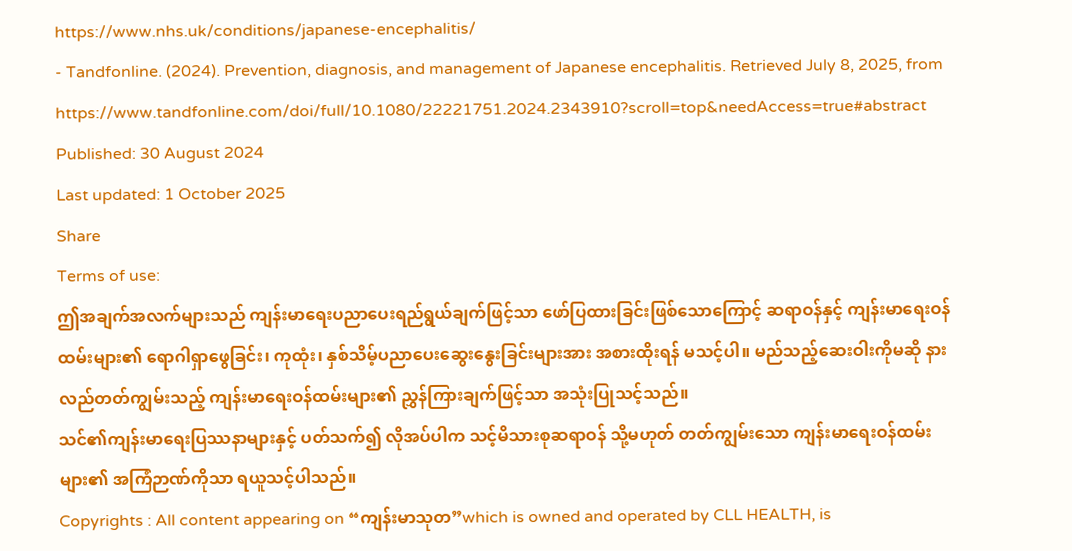https://www.nhs.uk/conditions/japanese-encephalitis/
- Tandfonline. (2024). Prevention, diagnosis, and management of Japanese encephalitis. Retrieved July 8, 2025, from https://www.tandfonline.com/doi/full/10.1080/22221751.2024.2343910?scroll=top&needAccess=true#abstract
Published: 30 August 2024
Last updated: 1 October 2025
Share
Terms of use:
ဤအချက်အလက်များသည် ကျန်းမာရေးပညာပေးရည်ရွယ်ချက်ဖြင့်သာ ဖော်ပြထားခြင်းဖြစ်သောကြောင့် ဆရာဝန်နှင့် ကျန်းမာရေးဝန်ထမ်းများ၏ ရောဂါရှာဖွေခြင်း၊ ကုထုံး၊ နှစ်သိမ့်ပညာပေးဆွေးနွေးခြင်းများအား အစားထိုးရန် မသင့်ပါ။ မည်သည့်ဆေးဝါးကိုမဆို နားလည်တတ်ကျွမ်းသည့် ကျန်းမာရေးဝန်ထမ်းများ၏ ညွှန်ကြားချက်ဖြင့်သာ အသုံးပြုသင့်သည်။
သင်၏ကျန်းမာရေးပြဿနာများနှင့် ပတ်သက်၍ လိုအပ်ပါက သင့်မိသားစုဆရာဝန် သို့မဟုတ် တတ်ကျွမ်းသော ကျန်းမာရေးဝန်ထမ်းများ၏ အကြံဉာဏ်ကိုသာ ရယူသင့်ပါသည်။
Copyrights : All content appearing on “ကျန်းမာသုတ”which is owned and operated by CLL HEALTH, is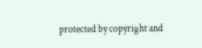protected by copyright and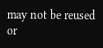may not be reused or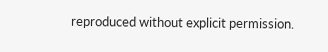reproduced without explicit permission.